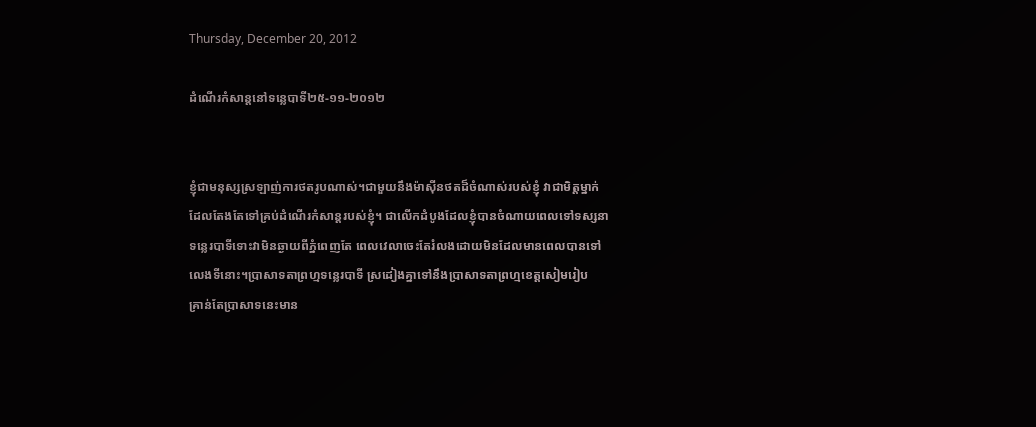Thursday, December 20, 2012

ដំណើរកំសាន្តនៅទន្លេបាទី២៥-១១-២០១២


ខ្ញុំជាមនុស្សស្រឡាញ់ការថតរូបណាស់។ជាមួយនឹងម៉ាស៊ីនថតដ៏ចំណាស់របស់ខ្ញុំ វាជាមិត្តម្នាក់
ដែលតែងតែទៅគ្រប់ដំណើរកំសាន្តរបស់ខ្ញុំ។ ជាលើកដំបូងដែលខ្ញុំបានចំណាយពេលទៅទស្សនា
ទន្លេរបាទីទោះវាមិនឆ្ងាយពីភ្នំពេញតែ ពេលវេលាចេះតែរំលងដោយមិនដែលមានពេលបានទៅ
លេងទីនោះ។ប្រាសាទតាព្រហ្មទន្លេរបាទី ស្រដៀងគ្នាទៅនឹងប្រាសាទតាព្រហ្មខេត្តសៀមរៀប
គ្រាន់តែប្រាសាទនេះមាន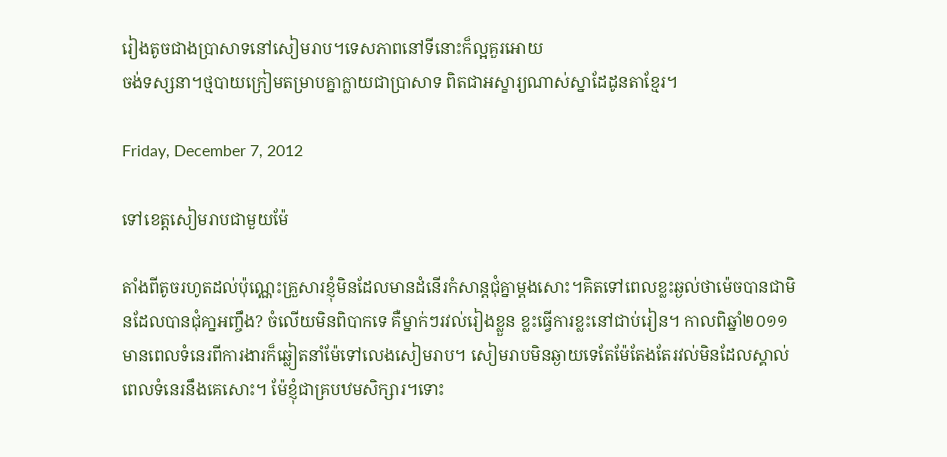រៀងតូចជាងប្រាសាទនៅសៀមរាប។ទេសភាពនៅទីនោះក៏ល្អគួរអោយ
ចង់ទស្សនា។ថ្មបាយក្រៀមតម្រាបគ្នាក្លាយជាប្រាសាទ ពិតជាអស្ខារ្យណាស់ស្នាដែដូនតាខ្មែរ។

Friday, December 7, 2012

ទៅខេត្តសៀមរាបជាមួយម៉ែ

តាំងពីតូចរហូតដល់ប៉ុណ្ណេះគ្រួសារខ្ញុំមិនដែលមានដំនើរកំសាន្តជុំគ្នាម្តងសោះ។គិតទៅពេលខ្លះឆ្ងល់ថាម៉េចបានជាមិនដែលបានជុំគា្នអញ្ចឹង? ចំលើយមិនពិបាកទេ គឺម្នាក់ៗរវល់រៀងខ្លួន ខ្លះធ្វើការខ្លះនៅជាប់រៀន។ កាលពិឆ្នាំ២០១១ មានពេលទំនេរពីការងារក៏ឆ្លៀតនាំម៉ែទៅលេងសៀមរាប។ សៀមរាបមិនឆ្ងាយទេតែម៉ែតែងតែរវល់មិនដែលស្គាល់ពេលទំនេរនឹងគេសោះ។ ម៉ែខ្ញុំជាគ្របឋមសិក្សារ។ទោះ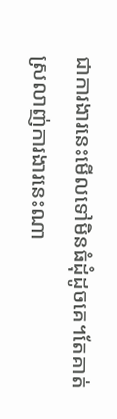ជាការងារនេះមើលទៅមិនធំដុំដូចគេ។តែគាត់ស្រលាញ់ការងារនេះណា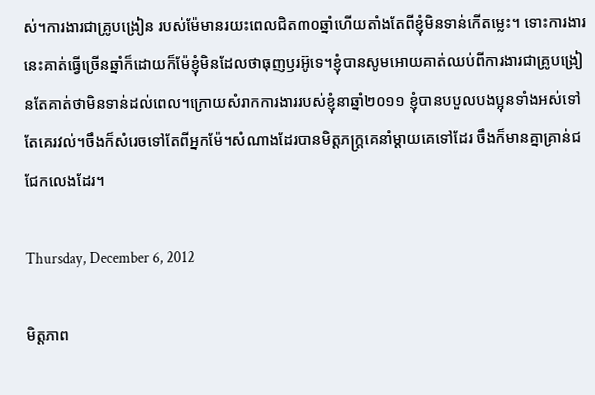ស់។ការងារជាគ្រូបង្រៀន របស់ម៉ែមានរយះពេលជិត៣០ឆ្នាំហើយតាំងតែពីខ្ញុំមិនទាន់កើតម្លេះ។ ទោះការងារនេះគាត់ធ្វើច្រើនឆ្នាំក៏ដោយក៏ម៉ែខ្ញុំមិនដែលថាធុញឫរអ៊ូទេ។ខ្ញុំបានសូមអោយគាត់ឈប់ពីការងារជាគ្រូបង្រៀនតែគាត់ថាមិនទាន់ដល់ពេល។ក្រោយសំរាកការងាររបស់ខ្ញុំនាឆ្នាំ២០១១ ខ្ញុំបានបបួលបងប្អុនទាំងអស់ទៅតែគេរវល់។ចឹងក៏សំរេចទៅតែពីអ្នកម៉ែ។សំណាងដែរបានមិត្តភក្រ្តគេនាំម្តាយគេទៅដែរ ចឹងក៏មានគ្នាគ្រាន់ជជែកលេងដែរ។

Thursday, December 6, 2012

មិត្តភាព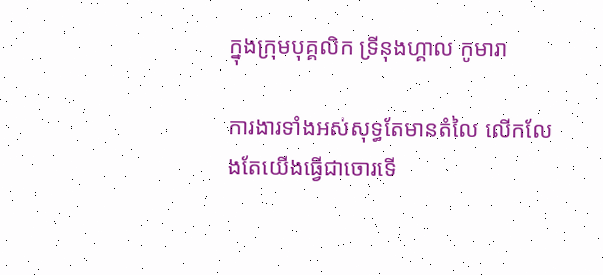ក្នុងក្រុមបុគ្គលិក ទ្រីនុងហ្គាល កូមារា

ការងារទាំងអស់សុទ្ធតែមានតំលៃ លើកលែងតែយើងធ្វើជាចោរទើ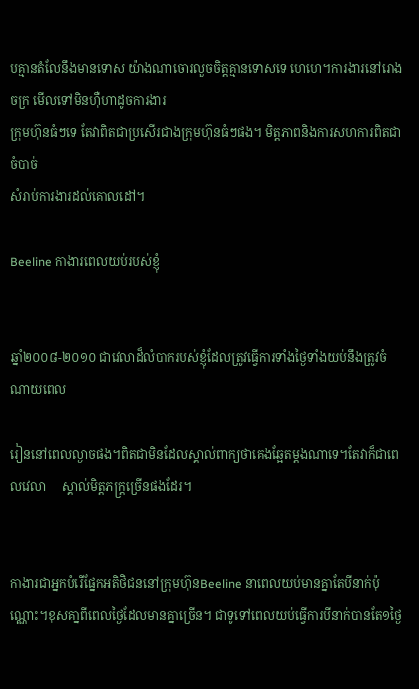បគ្មានតំលែនឹងមានទោស យ៉ាងណាចោរលួចចិត្តគ្មានទោសទេ ហេហេ។ការងារនៅរោងចក្រ មើលទៅមិនហ៊ឺហាដូចការងារ
ក្រុមហ៊ុនធំៗទេ តែវាពិតជាប្រសើរជាងក្រុមហ៊ុនធំៗផង។ មិត្តភាពនិងការសហការពិតជាចំបាច់
សំរាប់ការងារដល់គោលដៅ។

Beeline កាងារពេលយប់របស់ខ្ញុំ


ឆ្នាំ២០០៨-២០១០ ជាវេលាដ៏លំបាករបស់ខ្ញុំដែលត្រូវធ្វើការទាំងថ្ងៃទាំងយប់នឹងត្រូវចំណាយពេល

រៀននៅពេលល្ងាចផង។ពិតជាមិនដែលស្គាល់ពាក្យថាគេងឆ្អែតម្តងណាទេ។តែវាក៏ជាពេលវេលា     ស្គាល់មិត្តភក្រ្តច្រើនផងដែរ។


កាងារជាអ្នកបំរើផ្នែកអតិថិជននៅក្រុមហ៊ុនBeeline នាពេលយប់មានគ្នាតែបីនាក់ប៉ុណ្ណោះ។ខុសគា្នពីពេលថ្ងៃដែលមានគ្នាច្រើន។ ជាទូទៅពេលយប់ធ្វើការបីនាក់បានតែ១ថ្ងៃ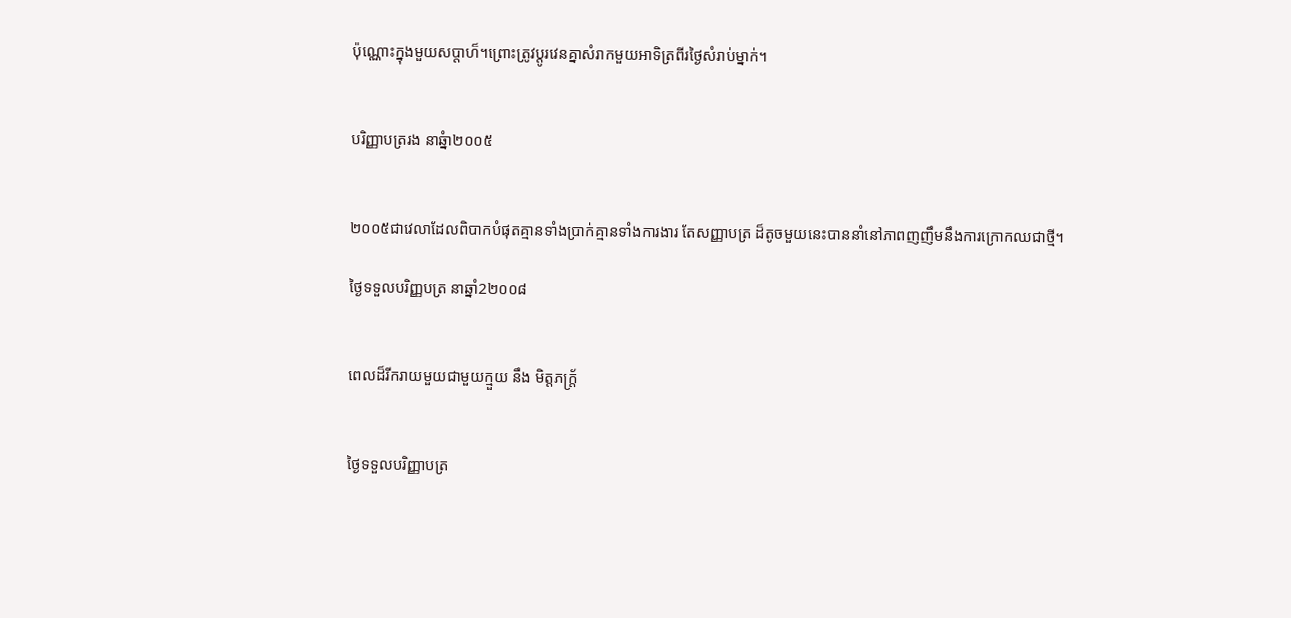ប៉ុណ្ណោះក្នុងមួយសប្តាហ៏។ព្រោះត្រូវប្តូរវេនគ្នាសំរាកមួយអាទិត្រពីរថ្ងៃសំរាប់ម្នាក់។


បរិញ្ញាបត្ររង នាឆ្នំា២០០៥


២០០៥ជាវេលាដែលពិបាកបំផុតគ្មានទាំងប្រាក់គ្មានទាំងការងារ តែសញ្ញាបត្រ ដ៏តូចមួយនេះបាននាំនៅភាពញញឹមនឹងការក្រោកឈជាថ្មី។

ថ្ងៃទទួលបរិញ្ញបត្រ នាឆ្នាំ2២០០៨


ពេលដ៏រីករាយមួយជាមួយក្មួយ នឹង មិត្តភក្ត្រ័


ថ្ងៃទទួលបរិញ្ញាបត្រ